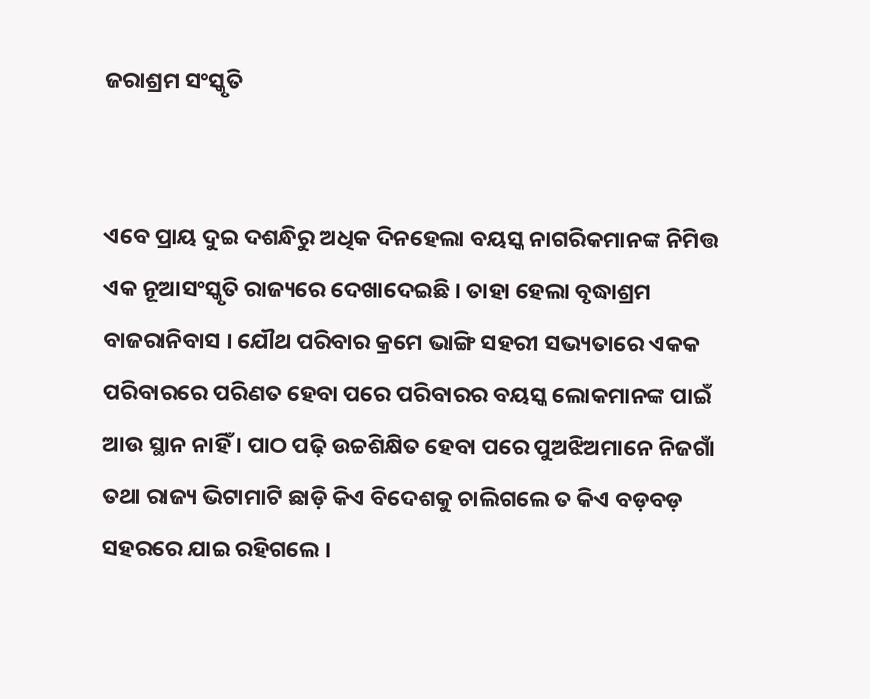ଜରାଶ୍ରମ ସଂସ୍କୃତି


ଏବେ ପ୍ରାୟ ଦୁଇ ଦଶନ୍ଧିରୁ ଅଧିକ ଦିନହେଲା ବୟସ୍କ ନାଗରିକମାନଙ୍କ ନିମିତ୍ତ ଏକ ନୂଆସଂସ୍କୃତି ରାଜ୍ୟରେ ଦେଖାଦେଇଛି । ତାହା ହେଲା ବୃଦ୍ଧାଶ୍ରମ ବାଜରାନିବାସ । ଯୌଥ ପରିବାର କ୍ରମେ ଭାଙ୍ଗି ସହରୀ ସଭ୍ୟତାରେ ଏକକ ପରିବାରରେ ପରିଣତ ହେବା ପରେ ପରିବାରର ବୟସ୍କ ଲୋକମାନଙ୍କ ପାଇଁ ଆଉ ସ୍ଥାନ ନାହିଁ । ପାଠ ପଢ଼ି ଉଚ୍ଚଶିକ୍ଷିତ ହେବା ପରେ ପୁଅଝିଅମାନେ ନିଜଗାଁ ତଥା ରାଜ୍ୟ ଭିଟାମାଟି ଛାଡ଼ି କିଏ ବିଦେଶକୁ ଚାଲିଗଲେ ତ କିଏ ବଡ଼ବଡ଼ ସହରରେ ଯାଇ ରହିଗଲେ ।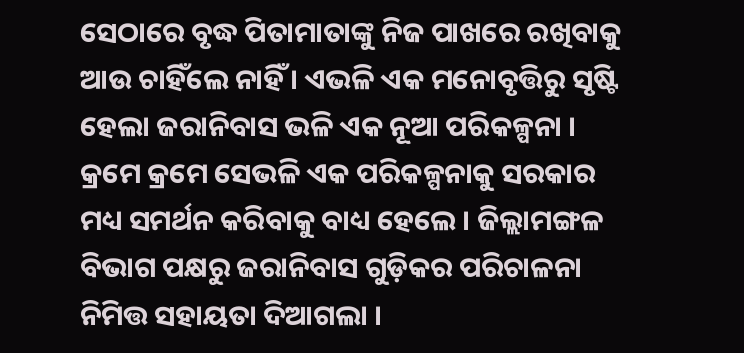ସେଠାରେ ବୃଦ୍ଧ ପିତାମାତାଙ୍କୁ ନିଜ ପାଖରେ ରଖିବାକୁ ଆଉ ଚାହିଁଲେ ନାହିଁ । ଏଭଳି ଏକ ମନୋବୃତ୍ତିରୁ ସୃଷ୍ଟି ହେଲା ଜରାନିବାସ ଭଳି ଏକ ନୂଆ ପରିକଳ୍ପନା । କ୍ରମେ କ୍ରମେ ସେଭଳି ଏକ ପରିକଳ୍ପନାକୁ ସରକାର ମଧ୍ୟ ସମର୍ଥନ କରିବାକୁ ବାଧ୍ୟ ହେଲେ । ଜିଲ୍ଲାମଙ୍ଗଳ ବିଭାଗ ପକ୍ଷରୁ ଜରାନିବାସ ଗୁଡ଼ିକର ପରିଚାଳନା ନିମିତ୍ତ ସହାୟତା ଦିଆଗଲା ।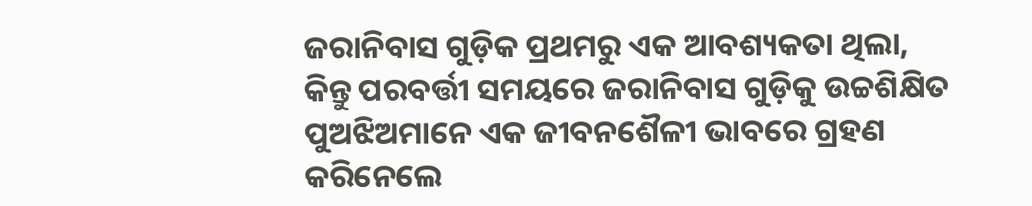ଜରାନିବାସ ଗୁଡ଼ିକ ପ୍ରଥମରୁ ଏକ ଆବଶ୍ୟକତା ଥିଲା, କିନ୍ତୁ ପରବର୍ତ୍ତୀ ସମୟରେ ଜରାନିବାସ ଗୁଡ଼ିକୁ ଉଚ୍ଚଶିକ୍ଷିତ ପୁଅଝିଅମାନେ ଏକ ଜୀବନଶୈଳୀ ଭାବରେ ଗ୍ରହଣ କରିନେଲେ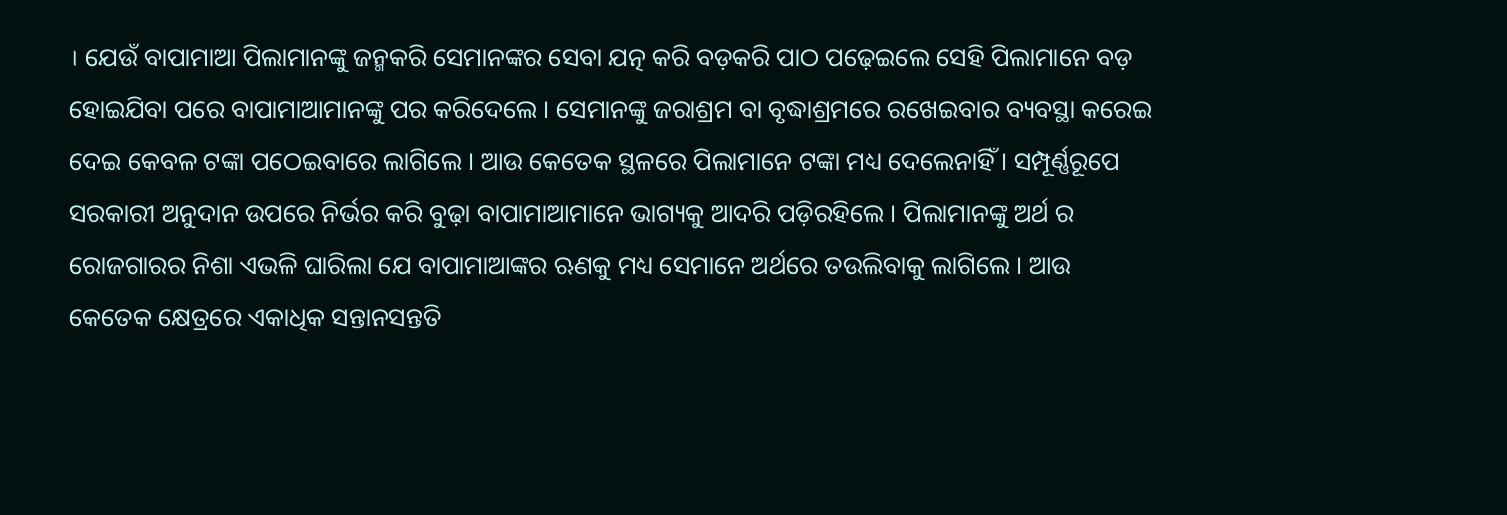। ଯେଉଁ ବାପାମାଆ ପିଲାମାନଙ୍କୁ ଜନ୍ମକରି ସେମାନଙ୍କର ସେବା ଯତ୍ନ କରି ବଡ଼କରି ପାଠ ପଢ଼େଇଲେ ସେହି ପିଲାମାନେ ବଡ଼ ହୋଇଯିବା ପରେ ବାପାମାଆମାନଙ୍କୁ ପର କରିଦେଲେ । ସେମାନଙ୍କୁ ଜରାଶ୍ରମ ବା ବୃଦ୍ଧାଶ୍ରମରେ ରଖେଇବାର ବ୍ୟବସ୍ଥା କରେଇ ଦେଇ କେବଳ ଟଙ୍କା ପଠେଇବାରେ ଲାଗିଲେ । ଆଉ କେତେକ ସ୍ଥଳରେ ପିଲାମାନେ ଟଙ୍କା ମଧ୍ୟ ଦେଲେନାହିଁ । ସମ୍ପୂର୍ଣ୍ଣରୂପେ ସରକାରୀ ଅନୁଦାନ ଉପରେ ନିର୍ଭର କରି ବୁଢ଼ା ବାପାମାଆମାନେ ଭାଗ୍ୟକୁ ଆଦରି ପଡ଼ିରହିଲେ । ପିଲାମାନଙ୍କୁ ଅର୍ଥ ର ରୋଜଗାରର ନିଶା ଏଭଳି ଘାରିଲା ଯେ ବାପାମାଆଙ୍କର ଋଣକୁ ମଧ୍ୟ ସେମାନେ ଅର୍ଥରେ ତଉଲିବାକୁ ଲାଗିଲେ । ଆଉ କେତେକ କ୍ଷେତ୍ରରେ ଏକାଧିକ ସନ୍ତାନସନ୍ତତି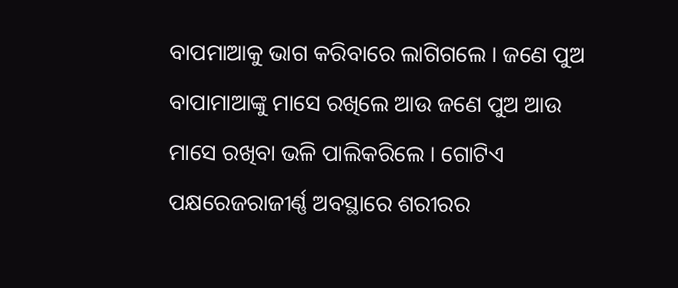ବାପମାଆକୁ ଭାଗ କରିବାରେ ଲାଗିଗଲେ । ଜଣେ ପୁଅ ବାପାମାଆଙ୍କୁ ମାସେ ରଖିଲେ ଆଉ ଜଣେ ପୁଅ ଆଉ ମାସେ ରଖିବା ଭଳି ପାଲିକରିଲେ । ଗୋଟିଏ ପକ୍ଷରେଜରାଜୀର୍ଣ୍ଣ ଅବସ୍ଥାରେ ଶରୀରର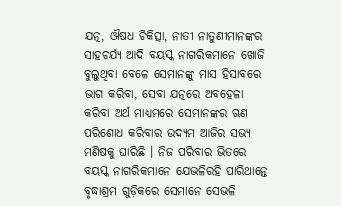ଯତ୍ନ, ଔଷଧ ଚିକିତ୍ସା, ନାତୀ ନାତୁଣୀମାନଙ୍କର ସାହଚର୍ଯ୍ୟ ଆଦି ବୟସ୍କ ନାଗରିକମାନେ ଖୋଜି ବୁଲୁଥିବା ବେଳେ ସେମାନଙ୍କୁ ମାସ ହିସାବରେ ଭାଗ କରିବା, ସେବା ଯତ୍ନରେ ଅବହେଳା କରିବା ଅର୍ଥ ମାଧ୍ୟମରେ ସେମାନଙ୍କର ଋଣ ପରିଶୋଧ କରିବାର ଉଦ୍ୟମ ଆଜିର ସଭ୍ୟ ମଣିଷକୁ ଘାରିଛି । ନିଜ ପରିବାର ଭିତରେ ବୟସ୍କ ନାଗରିକମାନେ ଯେଭଳିରହି ପାରିଥାନ୍ତେ ବୃଦ୍ଧାଶ୍ରମ ଗୁଡ଼ିକରେ ସେମାନେ ସେଭଳି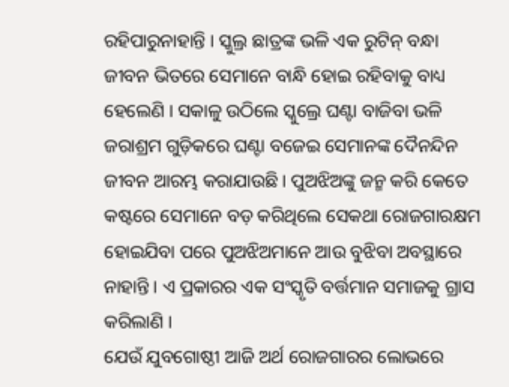ରହିପାରୁନାହାନ୍ତି । ସ୍କୁଲ୍ର ଛାତ୍ରଙ୍କ ଭଳି ଏକ ରୁଟିନ୍ ବନ୍ଧା ଜୀବନ ଭିତରେ ସେମାନେ ବାନ୍ଧି ହୋଇ ରହିବାକୁ ବାଧ୍ୟ ହେଲେଣି । ସକାଳୁ ଉଠିଲେ ସ୍କୁଲ୍ରେ ଘଣ୍ଟା ବାଜିବା ଭଳି ଜରାଶ୍ରମ ଗୁଡ଼ିକରେ ଘଣ୍ଟା ବଜେଇ ସେମାନଙ୍କ ଦୈନନ୍ଦିନ ଜୀବନ ଆରମ୍ଭ କରାଯାଉଛି । ପୁଅଝିଅଙ୍କୁ ଜନ୍ମ କରି କେତେ କଷ୍ଟରେ ସେମାନେ ବଡ଼ କରିଥିଲେ ସେକଥା ରୋଜଗାରକ୍ଷମ ହୋଇଯିବା ପରେ ପୁଅଝିଅମାନେ ଆଉ ବୁଝିବା ଅବସ୍ଥାରେ ନାହାନ୍ତି । ଏ ପ୍ରକାରର ଏକ ସଂସ୍କୃତି ବର୍ତ୍ତମାନ ସମାଜକୁ ଗ୍ରାସ କରିଲାଣି ।
ଯେଉଁ ଯୁବଗୋଷ୍ଠୀ ଆଜି ଅର୍ଥ ରୋଜଗାରର ଲୋଭରେ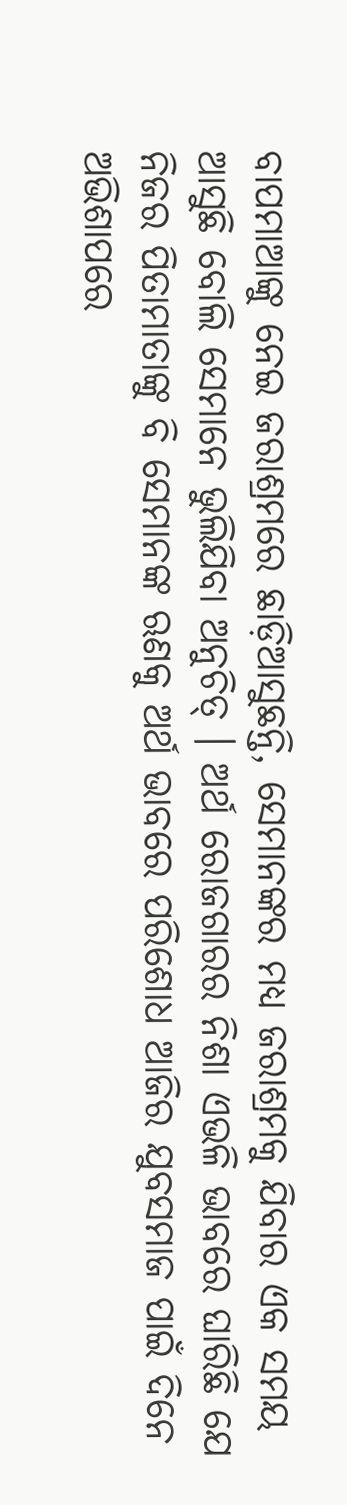ବାପମାଆଙ୍କୁ ନେଇ ଜରାଶ୍ରମରେ ଛାଡ଼ିଆସୁଛନ୍ତି, ସେମାନଙ୍କର ମଧ୍ୟ ଜରାଶ୍ରମକୁ ଯିବାର ଏକ ସମୟ ଆସୁଛି ବୋଲି ସେମାନେ ଭୁଲିଯିବା ଅନୁଚିତ୍ । ଅର୍ଥ ରୋଜଗାରର ନିଶା ଏଭଳି ଭାବରେ ଘାରିଛି ଯେ ନିଜର ପିତାମାତାଙ୍କୁ ବି ସେମାନଙ୍କ ଋଣକୁ ଅର୍ଥ ଭାବରେ ପରିଶୋଧ ଆଜିର ଯୁବସମାଜ ପାଇଁ ଦିନେ ଅଭିଶାପରେ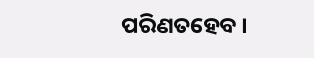ପରିଣତହେବ ।